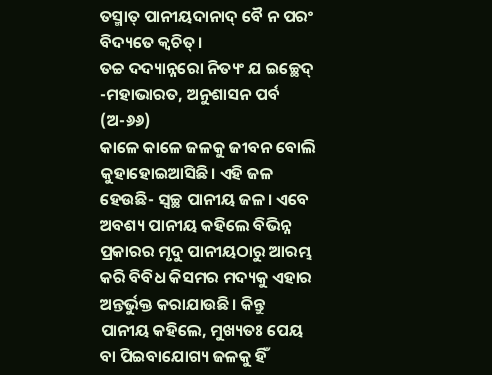ତସ୍ମାତ୍ ପାନୀୟଦାନାଦ୍ ବୈ ନ ପରଂ ବିଦ୍ୟତେ କ୍ୱଚିତ୍।
ତଚ୍ଚ ଦଦ୍ୟାନ୍ନରୋ ନିତ୍ୟଂ ଯ ଇଚ୍ଛେଦ୍
-ମହାଭାରତ, ଅନୁଶାସନ ପର୍ବ (ଅ-୬୬)
କାଳେ କାଳେ ଜଳକୁ ଜୀବନ ବୋଲି କୁହାହୋଇଆସିଛି। ଏହି ଜଳ ହେଉଛି- ସ୍ୱଚ୍ଛ ପାନୀୟ ଜଳ। ଏବେ ଅବଶ୍ୟ ପାନୀୟ କହିଲେ ବିଭିନ୍ନ ପ୍ରକାରର ମୃଦୁ ପାନୀୟଠାରୁ ଆରମ୍ଭ କରି ବିବିଧ କିସମର ମଦ୍ୟକୁ ଏହାର ଅନ୍ତର୍ଭୁକ୍ତ କରାଯାଉଛି। କିନ୍ତୁ ପାନୀୟ କହିଲେ, ମୁଖ୍ୟତଃ ପେୟ ବା ପିଇବାଯୋଗ୍ୟ ଜଳକୁ ହିଁ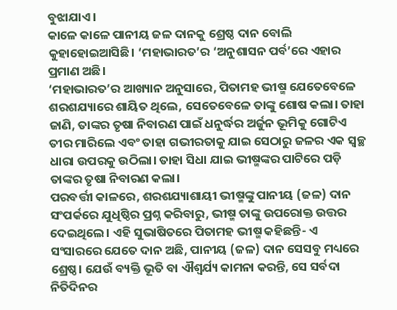ବୁଝାଯାଏ।
କାଳେ କାଳେ ପାନୀୟ ଜଳ ଦାନକୁ ଶ୍ରେଷ୍ଠ ଦାନ ବୋଲି କୁହାହୋଇଆସିଛି। ‘ମହାଭାରତ’ର ‘ଅନୁଶାସନ ପର୍ବ’ରେ ଏହାର ପ୍ରମାଣ ଅଛି।
‘ମହାଭାରତ’ର ଆଖ୍ୟାନ ଅନୁସାରେ, ପିତାମହ ଭୀଷ୍ମ ଯେତେବେଳେ ଶରଶଯ୍ୟାରେ ଶାୟିତ ଥିଲେ, ସେତେବେଳେ ତାଙ୍କୁ ଶୋଷ କଲା। ତାହା ଜାଣି, ତାଙ୍କର ତୃଷା ନିବାରଣ ପାଇଁ ଧନୁର୍ଦ୍ଧର ଅର୍ଜୁନ ଭୂମିକୁ ଗୋଟିଏ ତୀର ମାରିଲେ ଏବଂ ତାହା ଗଭୀରତାକୁ ଯାଇ ସେଠାରୁ ଜଳର ଏକ ସ୍ୱଚ୍ଛ ଧାରା ଉପରକୁ ଉଠିଲା। ତାହା ସିଧା ଯାଇ ଭୀଷ୍ମଙ୍କର ପାଟିରେ ପଡ଼ି ତାଙ୍କର ତୃଷା ନିବାରଣ କଲା।
ପରବର୍ତ୍ତୀ କାଳରେ, ଶରଶଯ୍ୟାଶାୟୀ ଭୀଷ୍ମଙ୍କୁ ପାନୀୟ (ଜଳ) ଦାନ ସଂପର୍କରେ ଯୁଧିଷ୍ଠିର ପ୍ରଶ୍ନ କରିବାରୁ, ଭୀଷ୍ମ ତାଙ୍କୁ ଉପରୋକ୍ତ ଉତ୍ତର ଦେଇଥିଲେ। ଏହି ସୁଭାଷିତରେ ପିତାମହ ଭୀଷ୍ମ କହିଛନ୍ତି- ଏ ସଂସାରରେ ଯେତେ ଦାନ ଅଛି, ପାନୀୟ (ଜଳ) ଦାନ ସେସବୁ ମଧ୍ୟରେ ଶ୍ରେଷ୍ଠ। ଯେଉଁ ବ୍ୟକ୍ତି ଭୂତି ବା ଐଶ୍ୱର୍ଯ୍ୟ କାମନା କରନ୍ତି, ସେ ସର୍ବଦା ନିତିଦିନର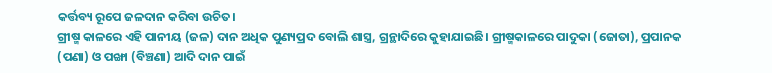କର୍ତ୍ତବ୍ୟ ରୂପେ ଜଳଦାନ କରିବା ଉଚିତ।
ଗ୍ରୀଷ୍ମ କାଳରେ ଏହି ପାନୀୟ (ଜଳ) ଦାନ ଅଧିକ ପୁଣ୍ୟପ୍ରଦ ବୋଲି ଶାସ୍ତ୍ର, ଗ୍ରନ୍ଥାଦିରେ କୁହାଯାଇଛି। ଗ୍ରୀଷ୍ମକାଳରେ ପାଦୁକା (ଜୋତା), ପ୍ରପାନକ (ପଣା) ଓ ପଙ୍ଖା (ବିଞ୍ଚଣା) ଆଦି ଦାନ ପାଇଁ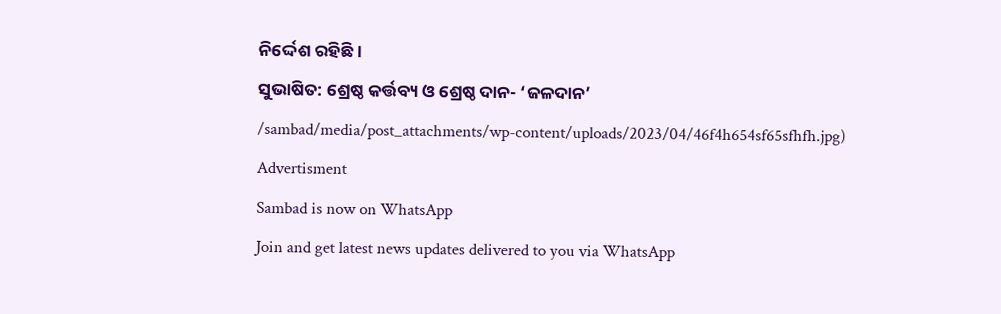ନିର୍ଦ୍ଦେଶ ରହିଛି।
ସୁଭାଷିତ: ଶ୍ରେଷ୍ଠ କର୍ତ୍ତବ୍ୟ ଓ ଶ୍ରେଷ୍ଠ ଦାନ- ‘ଜଳଦାନ’
/sambad/media/post_attachments/wp-content/uploads/2023/04/46f4h654sf65sfhfh.jpg)
Advertisment
Sambad is now on WhatsApp
Join and get latest news updates delivered to you via WhatsApp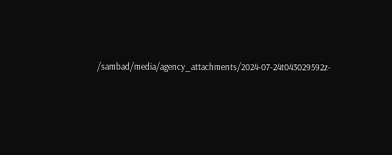/sambad/media/agency_attachments/2024-07-24t043029592z-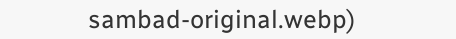sambad-original.webp)